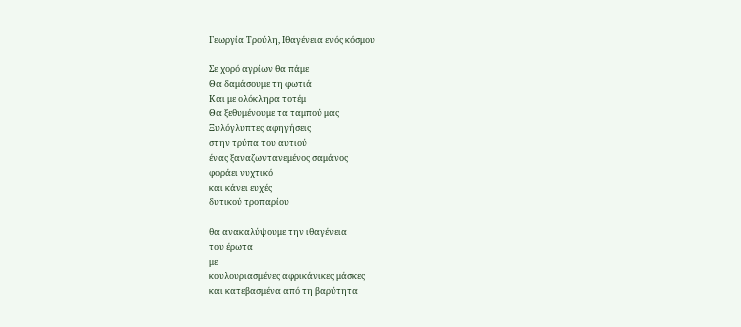Γεωργία Τρούλη, Ιθαγένεια ενός κόσμου

Σε χορό αγρίων θα πάμε
Θα δαμάσουμε τη φωτιά
Και με ολόκληρα τοτέμ
Θα ξεθυμένουμε τα ταμπού μας
Ξυλόγλυπτες αφηγήσεις
στην τρύπα του αυτιού
ένας ξαναζωντανεμένος σαμάνος
φοράει νυχτικό
και κάνει ευχές
δυτικού τροπαρίου

θα ανακαλύψουμε την ιθαγένεια
του έρωτα
με
κουλουριασμένες αφρικάνικες μάσκες
και κατεβασμένα από τη βαρύτητα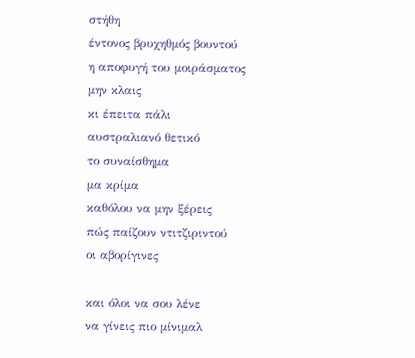στήθη
έντονος βρυχηθμός βουντού
η αποφυγή του μοιράσματος
μην κλαις
κι έπειτα πάλι
αυστραλιανό θετικό
το συναίσθημα
μα κρίμα
καθόλου να μην ξέρεις
πώς παίζουν ντιτζιριντού
οι αβορίγινες

και όλοι να σου λένε
να γίνεις πιο μίνιμαλ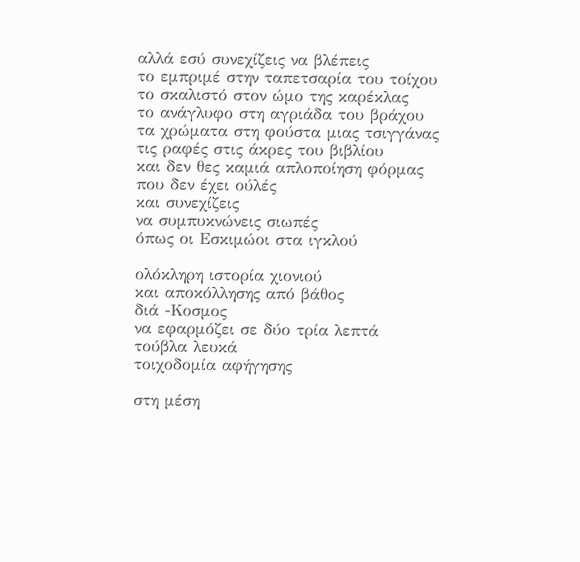αλλά εσύ συνεχίζεις να βλέπεις
το εμπριμέ στην ταπετσαρία του τοίχου
το σκαλιστό στον ώμο της καρέκλας
το ανάγλυφο στη αγριάδα του βράχου
τα χρώματα στη φούστα μιας τσιγγάνας
τις ραφές στις άκρες του βιβλίου
και δεν θες καμιά απλοποίηση φόρμας
που δεν έχει ούλές
και συνεχίζεις
να συμπυκνώνεις σιωπές
όπως οι Εσκιμώοι στα ιγκλού

ολόκληρη ιστορία χιονιού
και αποκόλλησης από βάθος
διά -Κοσμος
να εφαρμόζει σε δύο τρία λεπτά
τούβλα λευκά
τοιχοδομία αφήγησης

στη μέση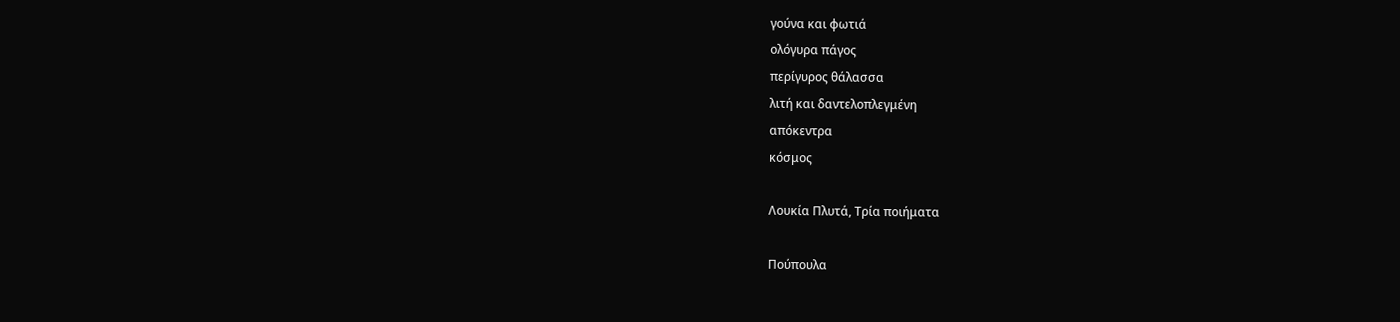γούνα και φωτιά
ολόγυρα πάγος
περίγυρος θάλασσα
λιτή και δαντελοπλεγμένη
απόκεντρα
κόσμος

Λουκία Πλυτά, Τρία ποιήματα

Πούπουλα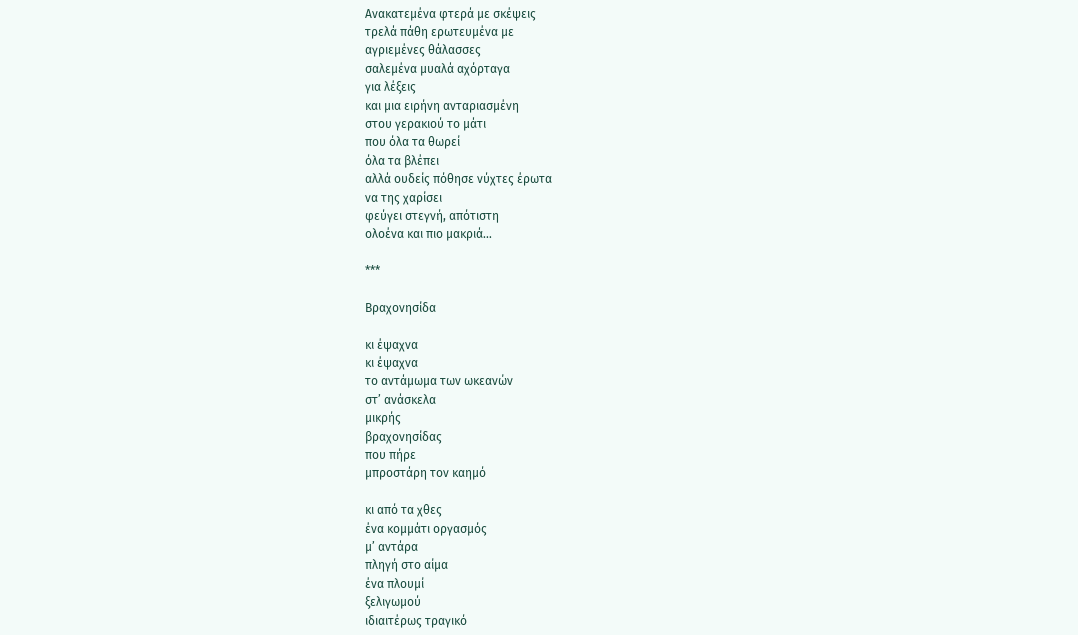Ανακατεμένα φτερά με σκέψεις
τρελά πάθη ερωτευμένα με
αγριεμένες θάλασσες
σαλεμένα μυαλά αχόρταγα
για λέξεις
και μια ειρήνη ανταριασμένη
στου γερακιού το μάτι
που όλα τα θωρεί
όλα τα βλέπει
αλλά ουδείς πόθησε νύχτες έρωτα
να της χαρίσει
φεύγει στεγνή, απότιστη
ολοένα και πιο μακριά…

***

Βραχονησίδα

κι έψαχνα
κι έψαχνα
το αντάμωμα των ωκεανών
στ’ ανάσκελα
μικρής
βραχονησίδας
που πήρε
μπροστάρη τον καημό

κι από τα χθες
ένα κομμάτι οργασμός
μ’ αντάρα
πληγή στο αίμα
ένα πλουμί
ξελιγωμού
ιδιαιτέρως τραγικό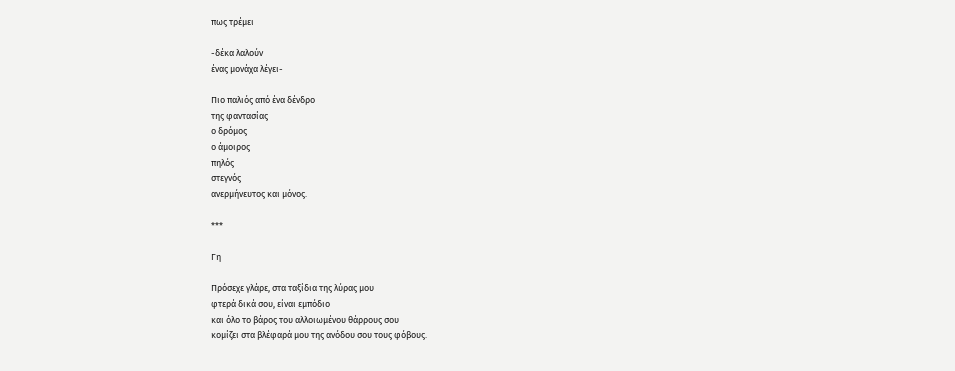πως τρέμει

-δέκα λαλούν
ένας μονάχα λέγει-

Πιο παλιός από ένα δένδρο
της φαντασίας
ο δρόμος
ο άμοιρος
πηλός
στεγνός
ανερμήνευτος και μόνος.

***

Γη

Πρόσεχε γλάρε, στα ταξίδια της λύρας μου
φτερά δικά σου, είναι εμπόδιο
και όλο το βάρος του αλλοιωμένου θάρρους σου
κομίζει στα βλέφαρά μου της ανόδου σου τους φόβους.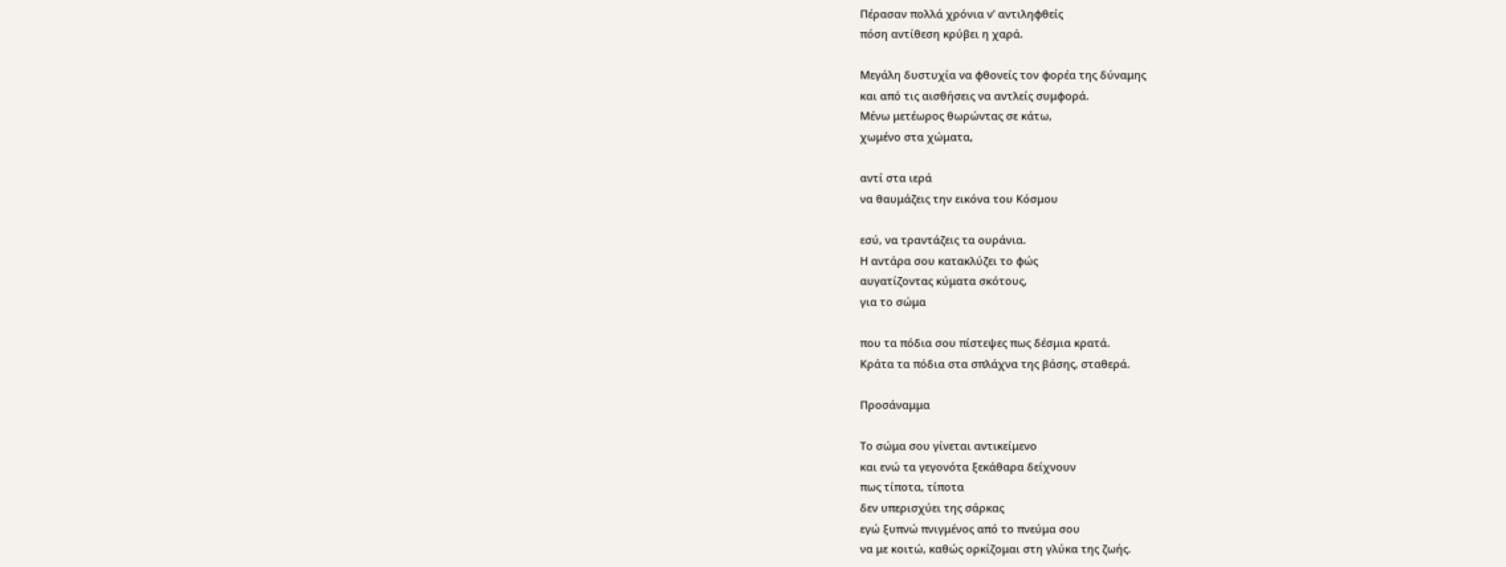Πέρασαν πολλά χρόνια ν’ αντιληφθείς
πόση αντίθεση κρύβει η χαρά.

Μεγάλη δυστυχία να φθονείς τον φορέα της δύναμης
και από τις αισθήσεις να αντλείς συμφορά.
Μένω μετέωρος θωρώντας σε κάτω,
χωμένο στα χώματα,

αντί στα ιερά
να θαυμάζεις την εικόνα του Κόσμου

εσύ, να τραντάζεις τα ουράνια.
Η αντάρα σου κατακλύζει το φώς
αυγατίζοντας κύματα σκότους,
για το σώμα

που τα πόδια σου πίστεψες πως δέσμια κρατά.
Κράτα τα πόδια στα σπλάχνα της βάσης, σταθερά.

Προσάναμμα

Το σώμα σου γίνεται αντικείμενο
και ενώ τα γεγονότα ξεκάθαρα δείχνουν
πως τίποτα, τίποτα
δεν υπερισχύει της σάρκας
εγώ ξυπνώ πνιγμένος από το πνεύμα σου
να με κοιτώ, καθώς ορκίζομαι στη γλύκα της ζωής.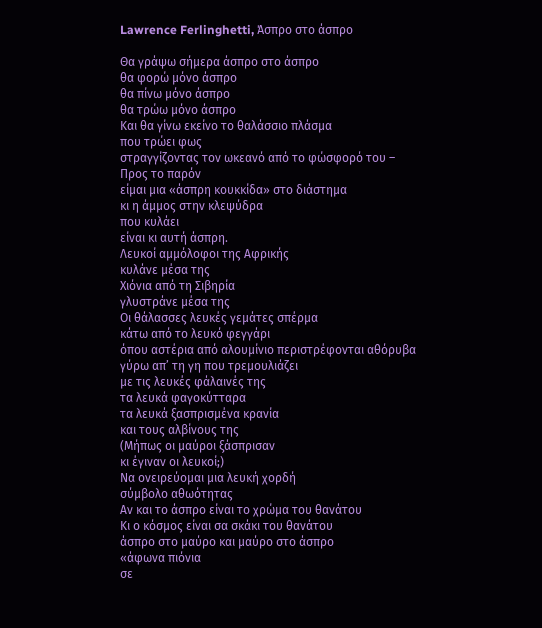Lawrence Ferlinghetti, Άσπρο στο άσπρο

Θα γράψω σήμερα άσπρο στο άσπρο
θα φορώ μόνο άσπρο
θα πίνω μόνο άσπρο
θα τρώω μόνο άσπρο
Και θα γίνω εκείνο το θαλάσσιο πλάσμα
που τρώει φως
στραγγίζοντας τον ωκεανό από το φώσφορό του –
Προς το παρόν
είμαι μια «άσπρη κουκκίδα» στο διάστημα
κι η άμμος στην κλεψύδρα
που κυλάει
είναι κι αυτή άσπρη.
Λευκοί αμμόλοφοι της Αφρικής
κυλάνε μέσα της
Χιόνια από τη Σιβηρία
γλυστράνε μέσα της
Οι θάλασσες λευκές γεμάτες σπέρμα
κάτω από το λευκό φεγγάρι
όπου αστέρια από αλουμίνιο περιστρέφονται αθόρυβα
γύρω απ’ τη γη που τρεμουλιάζει
με τις λευκές φάλαινές της
τα λευκά φαγοκύτταρα
τα λευκά ξασπρισμένα κρανία
και τους αλβίνους της
(Μήπως οι μαύροι ξάσπρισαν
κι έγιναν οι λευκοί;)
Να ονειρεύομαι μια λευκή χορδή
σύμβολο αθωότητας
Αν και το άσπρο είναι το χρώμα του θανάτου
Κι ο κόσμος είναι σα σκάκι του θανάτου
άσπρο στο μαύρο και μαύρο στο άσπρο
«άφωνα πιόνια
σε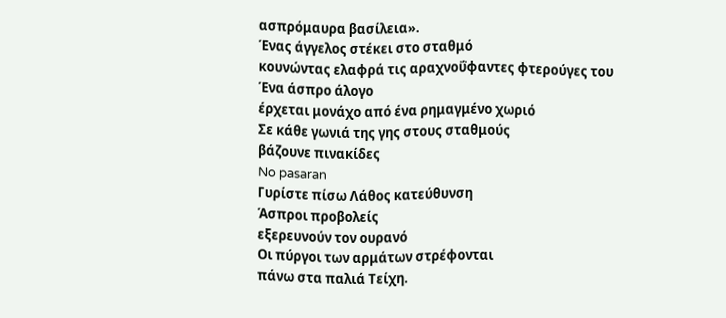ασπρόμαυρα βασίλεια».
Ένας άγγελος στέκει στο σταθμό
κουνώντας ελαφρά τις αραχνοΰφαντες φτερούγες του
Ένα άσπρο άλογο
έρχεται μονάχο από ένα ρημαγμένο χωριό
Σε κάθε γωνιά της γης στους σταθμούς
βάζουνε πινακίδες
No pasaran
Γυρίστε πίσω Λάθος κατεύθυνση
Άσπροι προβολείς
εξερευνούν τον ουρανό
Οι πύργοι των αρμάτων στρέφονται
πάνω στα παλιά Τείχη.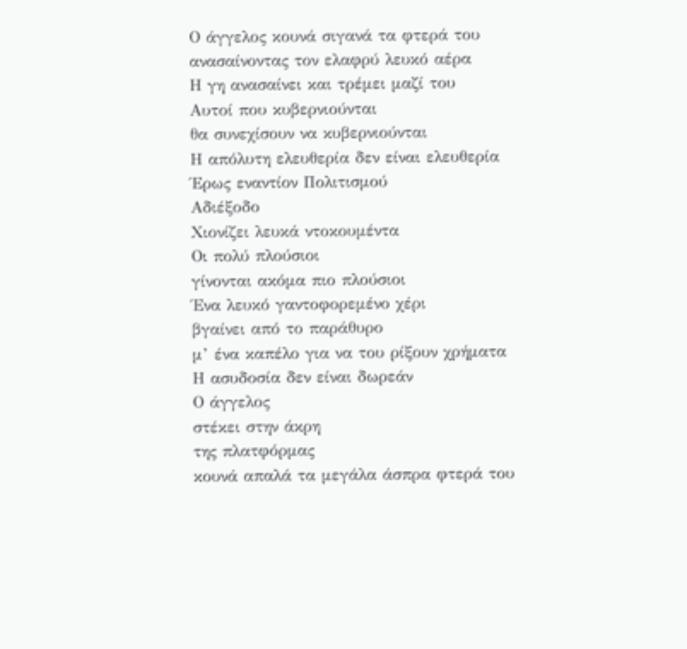Ο άγγελος κουνά σιγανά τα φτερά του
ανασαίνοντας τον ελαφρύ λευκό αέρα
Η γη ανασαίνει και τρέμει μαζί του
Αυτοί που κυβερνιούνται
θα συνεχίσουν να κυβερνιούνται
Η απόλυτη ελευθερία δεν είναι ελευθερία
Έρως εναντίον Πολιτισμού
Αδιέξοδο
Χιονίζει λευκά ντοκουμέντα
Οι πολύ πλούσιοι
γίνονται ακόμα πιο πλούσιοι
Ένα λευκό γαντοφορεμένο χέρι
βγαίνει από το παράθυρο
μ’ ένα καπέλο για να του ρίξουν χρήματα
Η ασυδοσία δεν είναι δωρεάν
Ο άγγελος
στέκει στην άκρη
της πλατφόρμας
κουνά απαλά τα μεγάλα άσπρα φτερά του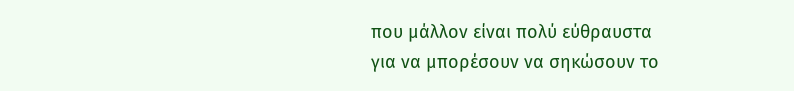που μάλλον είναι πολύ εύθραυστα
για να μπορέσουν να σηκώσουν το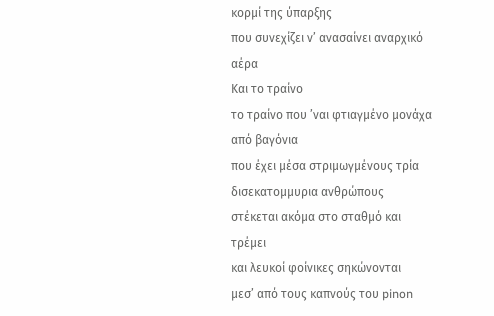κορμί της ύπαρξης
που συνεχίζει ν’ ανασαίνει αναρχικό αέρα
Και το τραίνο
το τραίνο που ’ναι φτιαγμένο μονάχα από βαγόνια
που έχει μέσα στριμωγμένους τρία δισεκατομμυρια ανθρώπους
στέκεται ακόμα στο σταθμό και τρέμει
και λευκοί φοίνικες σηκώνονται
μεσ’ από τους καπνούς του pinon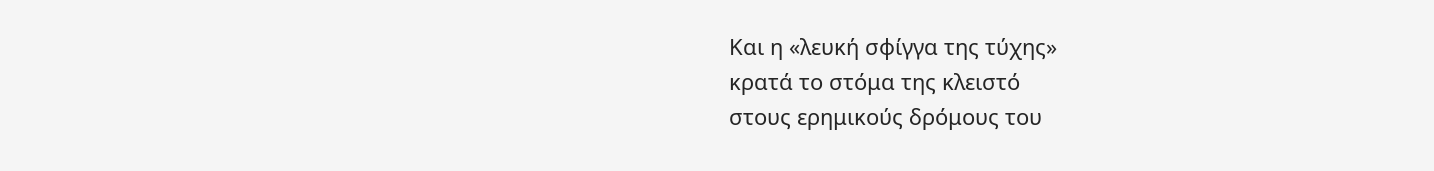Και η «λευκή σφίγγα της τύχης»
κρατά το στόμα της κλειστό
στους ερημικούς δρόμους του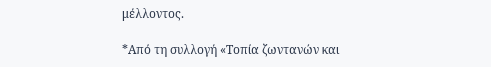μέλλοντος.

*Από τη συλλογή «Τοπία ζωντανών και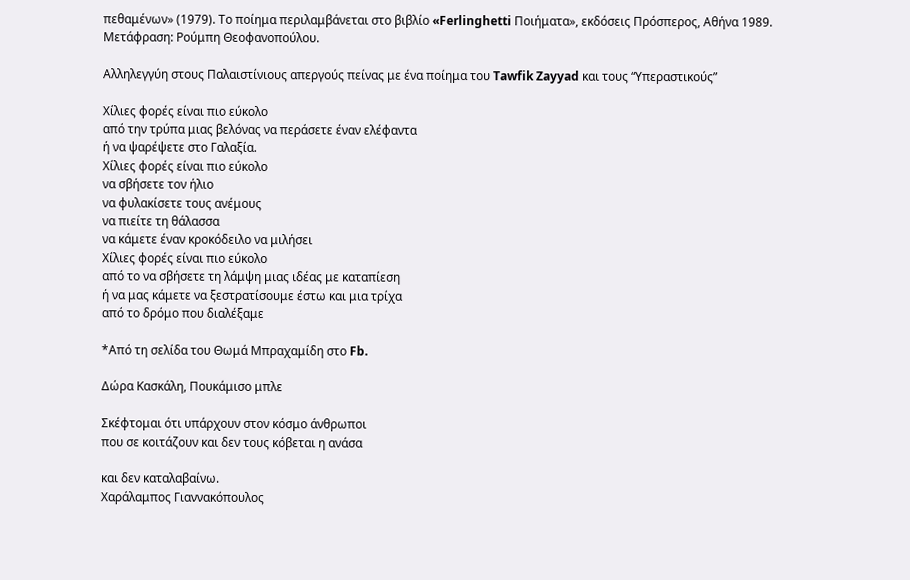πεθαμένων» (1979). Το ποίημα περιλαμβάνεται στο βιβλίο «Ferlinghetti Ποιήματα», εκδόσεις Πρόσπερος, Αθήνα 1989. Μετάφραση: Ρούμπη Θεοφανοπούλου.

Αλληλεγγύη στους Παλαιστίνιους απεργούς πείνας με ένα ποίημα του Tawfik Zayyad και τους “Υπεραστικούς”

Χίλιες φορές είναι πιο εύκολο
από την τρύπα μιας βελόνας να περάσετε έναν ελέφαντα
ή να ψαρέψετε στο Γαλαξία.
Χίλιες φορές είναι πιο εύκολο
να σβήσετε τον ήλιο
να φυλακίσετε τους ανέμους
να πιείτε τη θάλασσα
να κάμετε έναν κροκόδειλο να μιλήσει
Χίλιες φορές είναι πιο εύκολο
από το να σβήσετε τη λάμψη μιας ιδέας με καταπίεση
ή να μας κάμετε να ξεστρατίσουμε έστω και μια τρίχα
από το δρόμο που διαλέξαμε

*Από τη σελίδα του Θωμά Μπραχαμίδη στο Fb.

Δώρα Κασκάλη, Πουκάμισο μπλε

Σκέφτομαι ότι υπάρχουν στον κόσμο άνθρωποι
που σε κοιτάζουν και δεν τους κόβεται η ανάσα

και δεν καταλαβαίνω.
Χαράλαμπος Γιαννακόπουλος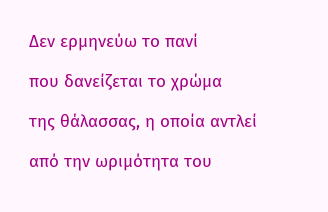Δεν ερμηνεύω το πανί

που δανείζεται το χρώμα

της θάλασσας, η οποία αντλεί

από την ωριμότητα του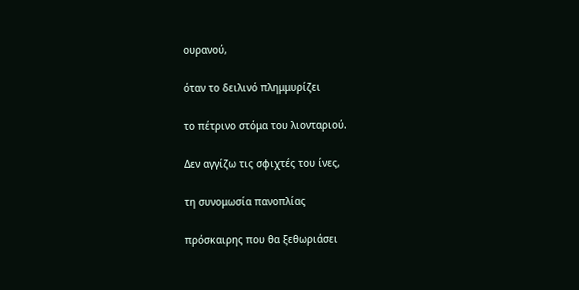ουρανού,

όταν το δειλινό πλημμυρίζει

το πέτρινο στόμα του λιονταριού.

Δεν αγγίζω τις σφιχτές του ίνες,

τη συνομωσία πανοπλίας

πρόσκαιρης που θα ξεθωριάσει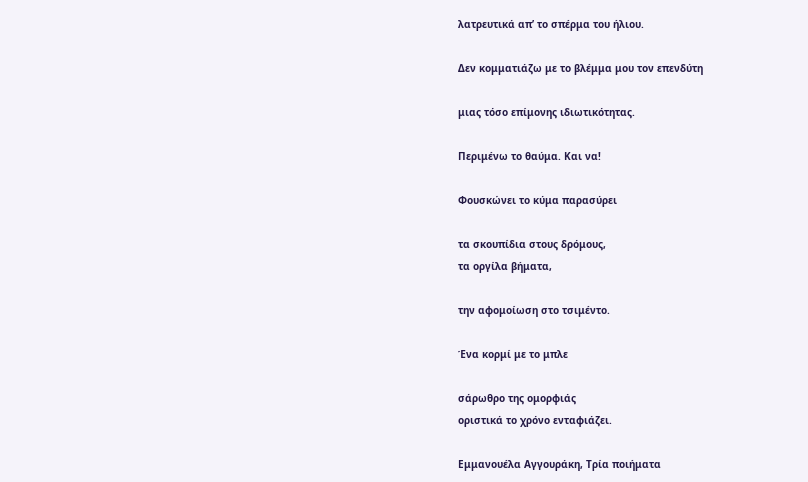λατρευτικά απ’ το σπέρμα του ήλιου.

Δεν κομματιάζω με το βλέμμα μου τον επενδύτη

μιας τόσο επίμονης ιδιωτικότητας.

Περιμένω το θαύμα. Και να!

Φουσκώνει το κύμα παρασύρει

τα σκουπίδια στους δρόμους,
τα οργίλα βήματα,

την αφομοίωση στο τσιμέντο.

Ένα κορμί με το μπλε

σάρωθρο της ομορφιάς
οριστικά το χρόνο ενταφιάζει.

Εμμανουέλα Αγγουράκη, Τρία ποιήματα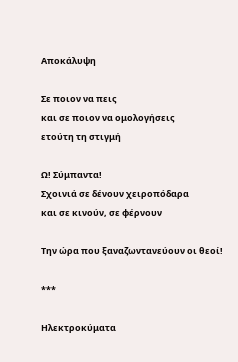Αποκάλυψη

Σε ποιον να πεις
και σε ποιον να ομολογήσεις
ετούτη τη στιγμή

Ω! Σύμπαντα!
Σχοινιά σε δένουν χειροπόδαρα
και σε κινούν, σε φέρνουν

Την ώρα που ξαναζωντανεύουν οι θεοί!

***

Ηλεκτροκύματα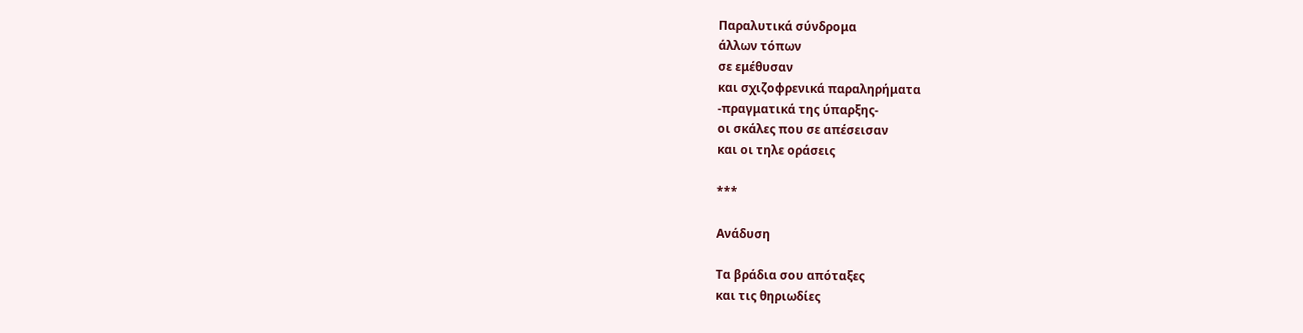Παραλυτικά σύνδρομα
άλλων τόπων
σε εμέθυσαν
και σχιζοφρενικά παραληρήματα
-πραγματικά της ύπαρξης-
οι σκάλες που σε απέσεισαν
και οι τηλε οράσεις

***

Ανάδυση

Τα βράδια σου απόταξες
και τις θηριωδίες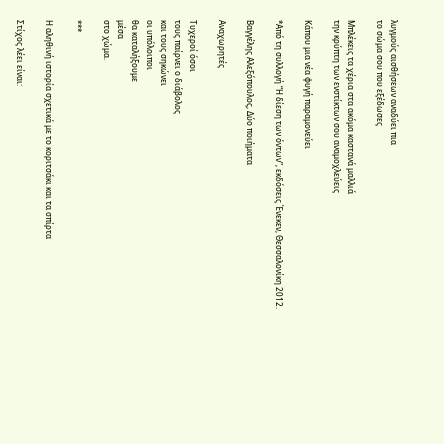λυγμούς αισθήσεων αναδύει πια
το σώμα σου που εξέδωσες

Μπλέκεις τα χέρια στα ακόμα καστανά μαλλιά
την κρύπτη των ενστίκτων σου αναμοχλεύεις

Κάπου μια νέα φυγή παραμονεύει

*Από τη συλλογή “Η δίεση των όντων”, εκδόσεις Ένεκεν, Θεσσαλονίκη 2012.

Βαγγέλης Αλεξόπουλος, Δύο ποιήματα

Αναχωρητές

Τυχεροί όσοι
τους παίρνει ο διάβολος
και τους σηκώνει
οι υπόλοιποι
θα καταλήξουμε
μέσα
στο χώμα.

***

Η αληθινή ιστορία σχετικά με το κοριτσάκι και τα σπίρτα

Στίχος λέει είναι: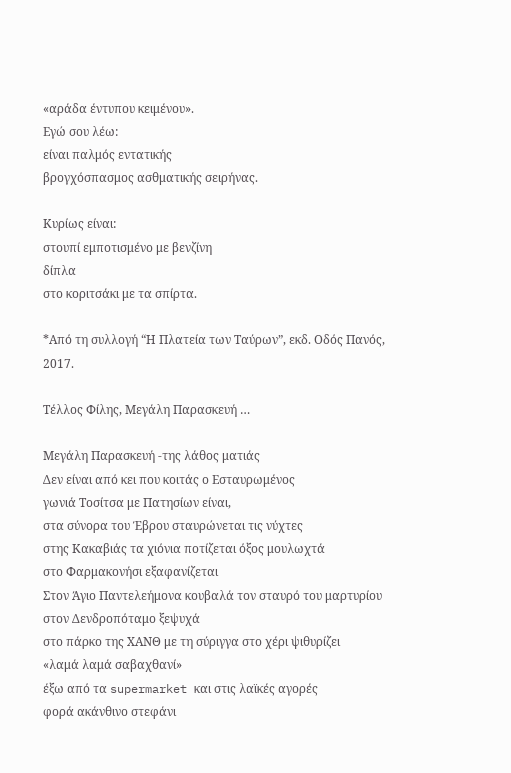«αράδα έντυπου κειμένου».
Εγώ σου λέω:
είναι παλμός εντατικής
βρογχόσπασμος ασθματικής σειρήνας.

Κυρίως είναι:
στουπί εμποτισμένο με βενζίνη
δίπλα
στο κοριτσάκι με τα σπίρτα.

*Από τη συλλογή “Η Πλατεία των Ταύρων”, εκδ. Οδός Πανός, 2017.

Τέλλος Φίλης, Μεγάλη Παρασκευή …

Μεγάλη Παρασκευή -της λάθος ματιάς
Δεν είναι από κει που κοιτάς ο Εσταυρωμένος
γωνιά Τοσίτσα με Πατησίων είναι,
στα σύνορα του Έβρου σταυρώνεται τις νύχτες
στης Κακαβιάς τα χιόνια ποτίζεται όξος μουλωχτά
στο Φαρμακονήσι εξαφανίζεται
Στον Άγιο Παντελεήμονα κουβαλά τον σταυρό του μαρτυρίου
στον Δενδροπόταμο ξεψυχά
στο πάρκο της ΧΑΝΘ με τη σύριγγα στο χέρι ψιθυρίζει
«λαμά λαμά σαβαχθανί»
έξω από τα supermarket και στις λαϊκές αγορές
φορά ακάνθινο στεφάνι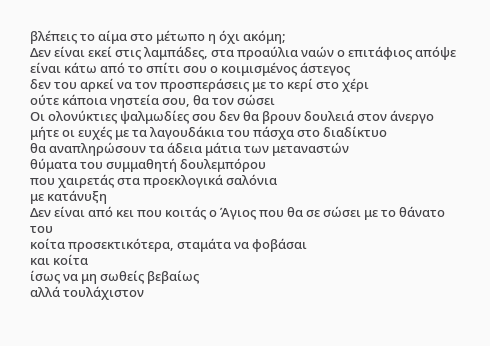βλέπεις το αίμα στο μέτωπο η όχι ακόμη;
Δεν είναι εκεί στις λαμπάδες, στα προαύλια ναών ο επιτάφιος απόψε
είναι κάτω από το σπίτι σου ο κοιμισμένος άστεγος
δεν του αρκεί να τον προσπεράσεις με το κερί στο χέρι
ούτε κάποια νηστεία σου, θα τον σώσει
Οι ολονύκτιες ψαλμωδίες σου δεν θα βρουν δουλειά στον άνεργο
μήτε οι ευχές με τα λαγουδάκια του πάσχα στο διαδίκτυο
θα αναπληρώσουν τα άδεια μάτια των μεταναστών
θύματα του συμμαθητή δουλεμπόρου
που χαιρετάς στα προεκλογικά σαλόνια
με κατάνυξη
Δεν είναι από κει που κοιτάς ο Άγιος που θα σε σώσει με το θάνατο του
κοίτα προσεκτικότερα, σταμάτα να φοβάσαι
και κοίτα
ίσως να μη σωθείς βεβαίως
αλλά τουλάχιστον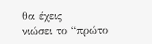θα έχεις
νιώσει το “πρώτο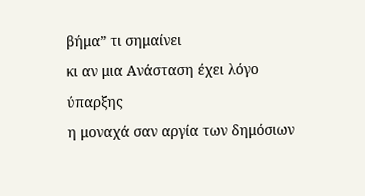βήμα” τι σημαίνει
κι αν μια Ανάσταση έχει λόγο ύπαρξης
η μοναχά σαν αργία των δημόσιων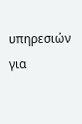υπηρεσιών
για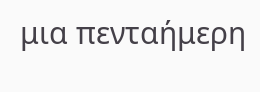μια πενταήμερη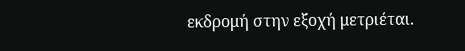εκδρομή στην εξοχή μετριέται.